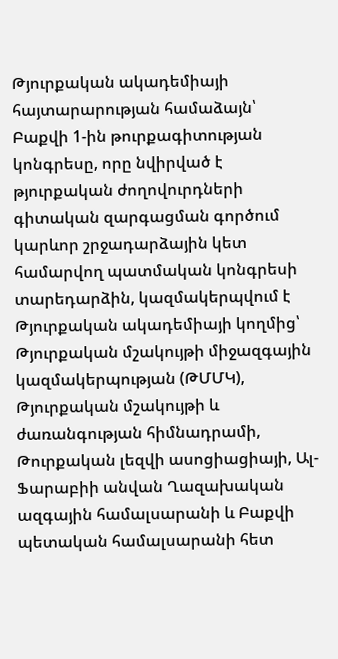Թյուրքական ակադեմիայի հայտարարության համաձայն՝ Բաքվի 1-ին թուրքագիտության կոնգրեսը, որը նվիրված է թյուրքական ժողովուրդների գիտական զարգացման գործում կարևոր շրջադարձային կետ համարվող պատմական կոնգրեսի տարեդարձին, կազմակերպվում է Թյուրքական ակադեմիայի կողմից՝ Թյուրքական մշակույթի միջազգային կազմակերպության (ԹՄՄԿ), Թյուրքական մշակույթի և ժառանգության հիմնադրամի, Թուրքական լեզվի ասոցիացիայի, Ալ-Ֆարաբիի անվան Ղազախական ազգային համալսարանի և Բաքվի պետական համալսարանի հետ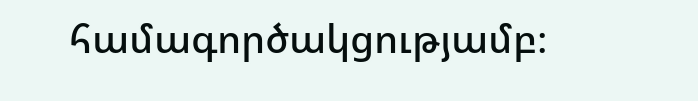համագործակցությամբ։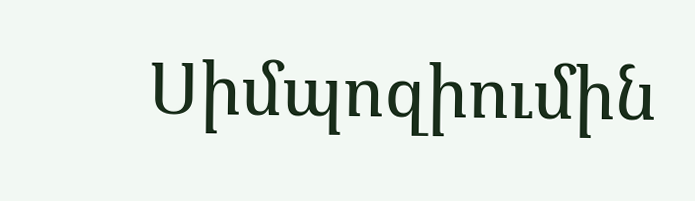Սիմպոզիումին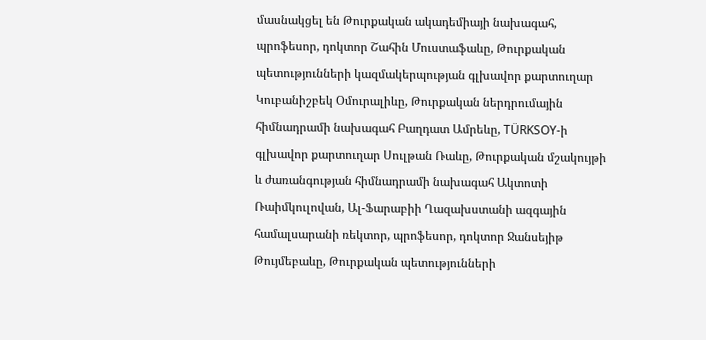մասնակցել են Թուրքական ակադեմիայի նախագահ, պրոֆեսոր, դոկտոր Շահին Մուստաֆաևը, Թուրքական պետությունների կազմակերպության գլխավոր քարտուղար Կուբանիշբեկ Օմուրալիևը, Թուրքական ներդրումային հիմնադրամի նախագահ Բաղդատ Ամրեևը, TÜRKSOY-ի գլխավոր քարտուղար Սուլթան Ռաևը, Թուրքական մշակույթի և ժառանգության հիմնադրամի նախագահ Ակտոտի Ռաիմկուլովան, Ալ-Ֆարաբիի Ղազախստանի ազգային համալսարանի ռեկտոր, պրոֆեսոր, դոկտոր Ջանսեյիթ Թույմեբաևը, Թուրքական պետությունների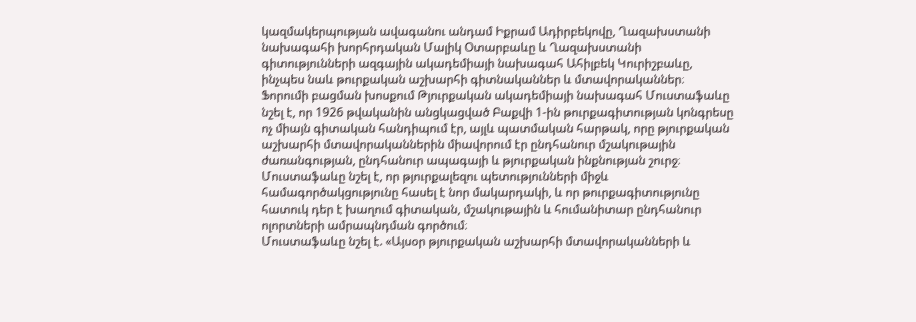կազմակերպության ավագանու անդամ Իքրամ Ադիրբեկովը, Ղազախստանի նախագահի խորհրդական Մալիկ Օտարբաևը և Ղազախստանի գիտությունների ազգային ակադեմիայի նախագահ Ահիլբեկ Կուրիշբաևը, ինչպես նաև թուրքական աշխարհի գիտնականներ և մտավորականներ։
Ֆորումի բացման խոսքում Թյուրքական ակադեմիայի նախագահ Մուստաֆաևը նշել է, որ 1926 թվականին անցկացված Բաքվի 1-ին թուրքագիտության կոնգրեսը ոչ միայն գիտական հանդիպում էր, այլև պատմական հարթակ, որը թյուրքական աշխարհի մտավորականներին միավորում էր ընդհանուր մշակութային ժառանգության, ընդհանուր ապագայի և թյուրքական ինքնության շուրջ։
Մուստաֆաևը նշել է, որ թյուրքալեզու պետությունների միջև համագործակցությունը հասել է նոր մակարդակի, և որ թուրքագիտությունը հատուկ դեր է խաղում գիտական, մշակութային և հումանիտար ընդհանուր ոլորտների ամրապնդման գործում։
Մուստաֆաևը նշել է. «Այսօր թյուրքական աշխարհի մտավորականների և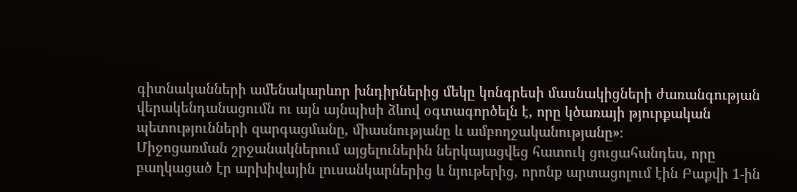գիտնականների ամենակարևոր խնդիրներից մեկը կոնգրեսի մասնակիցների ժառանգության վերակենդանացումն ու այն այնպիսի ձևով օգտագործելն է, որը կծառայի թյուրքական պետությունների զարգացմանը, միասնությանը և ամբողջականությանը»։
Միջոցառման շրջանակներում այցելուներին ներկայացվեց հատուկ ցուցահանդես, որը բաղկացած էր արխիվային լուսանկարներից և նյութերից, որոնք արտացոլում էին Բաքվի 1-ին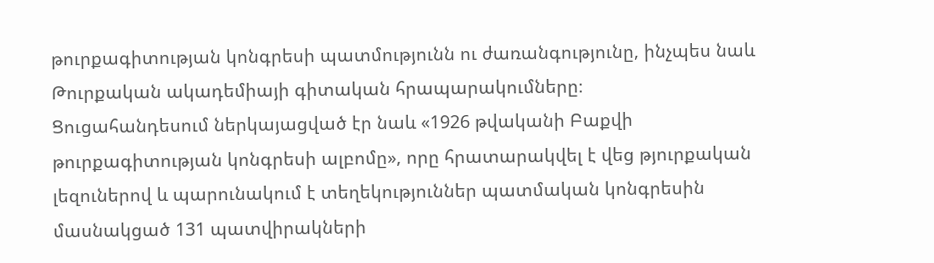թուրքագիտության կոնգրեսի պատմությունն ու ժառանգությունը, ինչպես նաև Թուրքական ակադեմիայի գիտական հրապարակումները։
Ցուցահանդեսում ներկայացված էր նաև «1926 թվականի Բաքվի թուրքագիտության կոնգրեսի ալբոմը», որը հրատարակվել է վեց թյուրքական լեզուներով և պարունակում է տեղեկություններ պատմական կոնգրեսին մասնակցած 131 պատվիրակների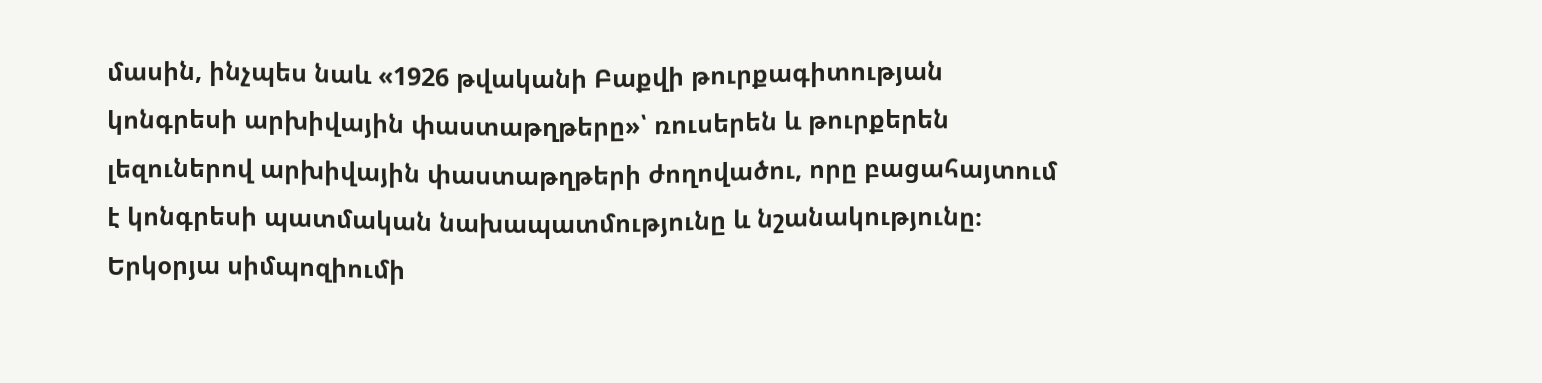մասին, ինչպես նաև «1926 թվականի Բաքվի թուրքագիտության կոնգրեսի արխիվային փաստաթղթերը»՝ ռուսերեն և թուրքերեն լեզուներով արխիվային փաստաթղթերի ժողովածու, որը բացահայտում է կոնգրեսի պատմական նախապատմությունը և նշանակությունը։
Երկօրյա սիմպոզիումի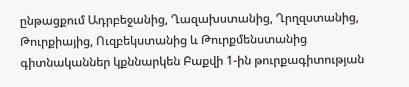ընթացքում Ադրբեջանից, Ղազախստանից, Ղրղզստանից, Թուրքիայից, Ուզբեկստանից և Թուրքմենստանից գիտնականներ կքննարկեն Բաքվի 1-ին թուրքագիտության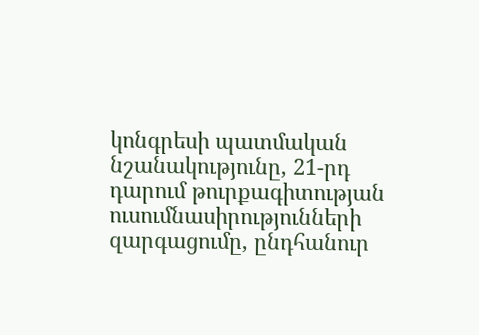կոնգրեսի պատմական նշանակությունը, 21-րդ դարում թուրքագիտության ուսումնասիրությունների զարգացումը, ընդհանուր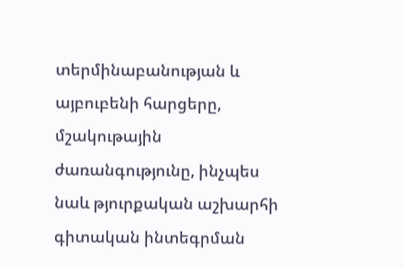տերմինաբանության և այբուբենի հարցերը, մշակութային ժառանգությունը, ինչպես նաև թյուրքական աշխարհի գիտական ինտեգրման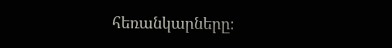հեռանկարները։